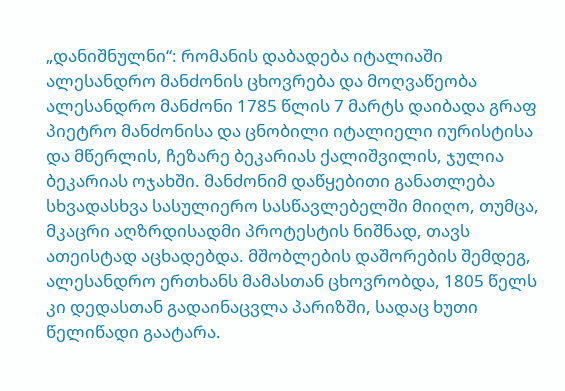„დანიშნულნი“: რომანის დაბადება იტალიაში ალესანდრო მანძონის ცხოვრება და მოღვაწეობა
ალესანდრო მანძონი 1785 წლის 7 მარტს დაიბადა გრაფ პიეტრო მანძონისა და ცნობილი იტალიელი იურისტისა და მწერლის, ჩეზარე ბეკარიას ქალიშვილის, ჯულია ბეკარიას ოჯახში. მანძონიმ დაწყებითი განათლება სხვადასხვა სასულიერო სასწავლებელში მიიღო, თუმცა, მკაცრი აღზრდისადმი პროტესტის ნიშნად, თავს ათეისტად აცხადებდა. მშობლების დაშორების შემდეგ, ალესანდრო ერთხანს მამასთან ცხოვრობდა, 1805 წელს კი დედასთან გადაინაცვლა პარიზში, სადაც ხუთი წელიწადი გაატარა.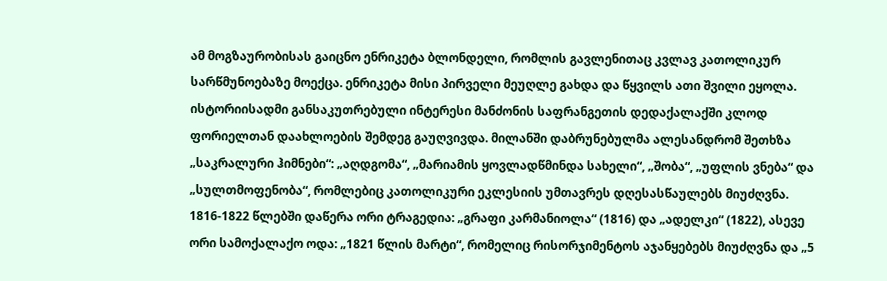ამ მოგზაურობისას გაიცნო ენრიკეტა ბლონდელი, რომლის გავლენითაც კვლავ კათოლიკურ სარწმუნოებაზე მოექცა. ენრიკეტა მისი პირველი მეუღლე გახდა და წყვილს ათი შვილი ეყოლა.
ისტორიისადმი განსაკუთრებული ინტერესი მანძონის საფრანგეთის დედაქალაქში კლოდ ფორიელთან დაახლოების შემდეგ გაუღვივდა. მილანში დაბრუნებულმა ალესანდრომ შეთხზა „საკრალური ჰიმნები“: „აღდგომა“, „მარიამის ყოვლადწმინდა სახელი“, „შობა“, „უფლის ვნება“ და „სულთმოფენობა“, რომლებიც კათოლიკური ეკლესიის უმთავრეს დღესასწაულებს მიუძღვნა. 1816-1822 წლებში დაწერა ორი ტრაგედია: „გრაფი კარმანიოლა“ (1816) და „ადელკი“ (1822), ასევე ორი სამოქალაქო ოდა: „1821 წლის მარტი“, რომელიც რისორჯიმენტოს აჯანყებებს მიუძღვნა და „5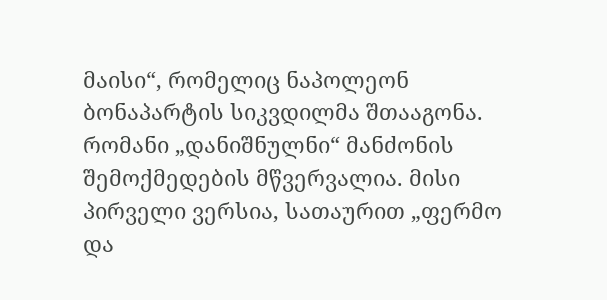მაისი“, რომელიც ნაპოლეონ ბონაპარტის სიკვდილმა შთააგონა.
რომანი „დანიშნულნი“ მანძონის შემოქმედების მწვერვალია. მისი პირველი ვერსია, სათაურით „ფერმო და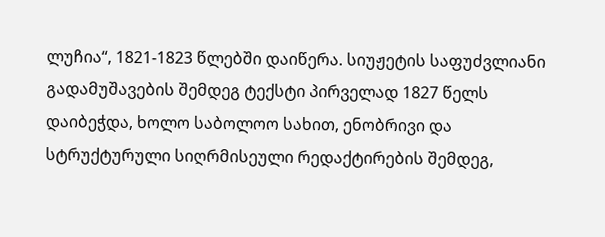ლუჩია“, 1821-1823 წლებში დაიწერა. სიუჟეტის საფუძვლიანი გადამუშავების შემდეგ ტექსტი პირველად 1827 წელს დაიბეჭდა, ხოლო საბოლოო სახით, ენობრივი და სტრუქტურული სიღრმისეული რედაქტირების შემდეგ,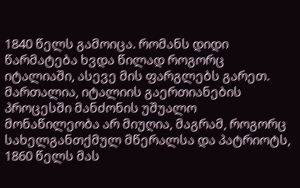1840 წელს გამოიცა. რომანს დიდი წარმატება ხვდა წილად როგორც იტალიაში, ასევე მის ფარგლებს გარეთ.
მართალია, იტალიის გაერთიანების პროცესში მანძონის უშუალო მონაწილეობა არ მიუღია, მაგრამ, როგორც სახელგანთქმულ მწერალსა და პატრიოტს, 1860 წელს მას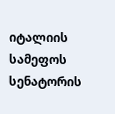იტალიის სამეფოს სენატორის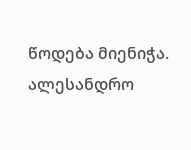წოდება მიენიჭა. ალესანდრო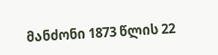მანძონი 1873 წლის 22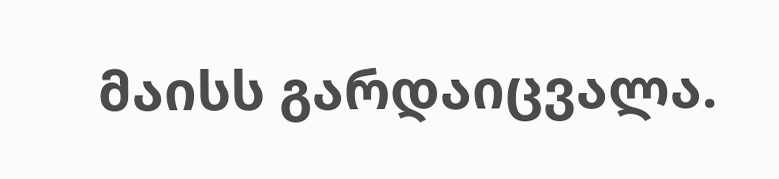მაისს გარდაიცვალა.